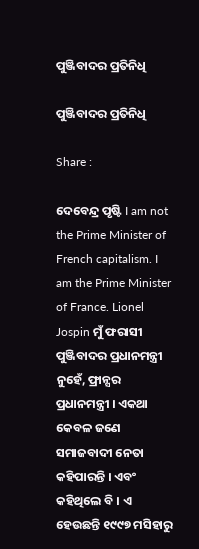ପୁଞ୍ଜିବାଦର ପ୍ରତିନିଧି

ପୁଞ୍ଜିବାଦର ପ୍ରତିନିଧି

Share :

ଦେବେନ୍ଦ୍ର ପୃଷ୍ଟି I am not the Prime Minister of French capitalism. I am the Prime Minister of France. Lionel Jospin ମୁଁ ଫରାସୀ ପୁଞ୍ଜିବାଦର ପ୍ରଧାନମନ୍ତ୍ରୀ ନୁହେଁ, ଫ୍ରାନ୍ସର ପ୍ରଧାନମନ୍ତ୍ରୀ । ଏକଥା କେବଳ ଜଣେ ସମାଜବାଦୀ ନେତା କହିପାରନ୍ତି । ଏବଂ କହିଥିଲେ ବି । ଏ ହେଉଛନ୍ତି ୧୯୯୭ ମସିହାରୁ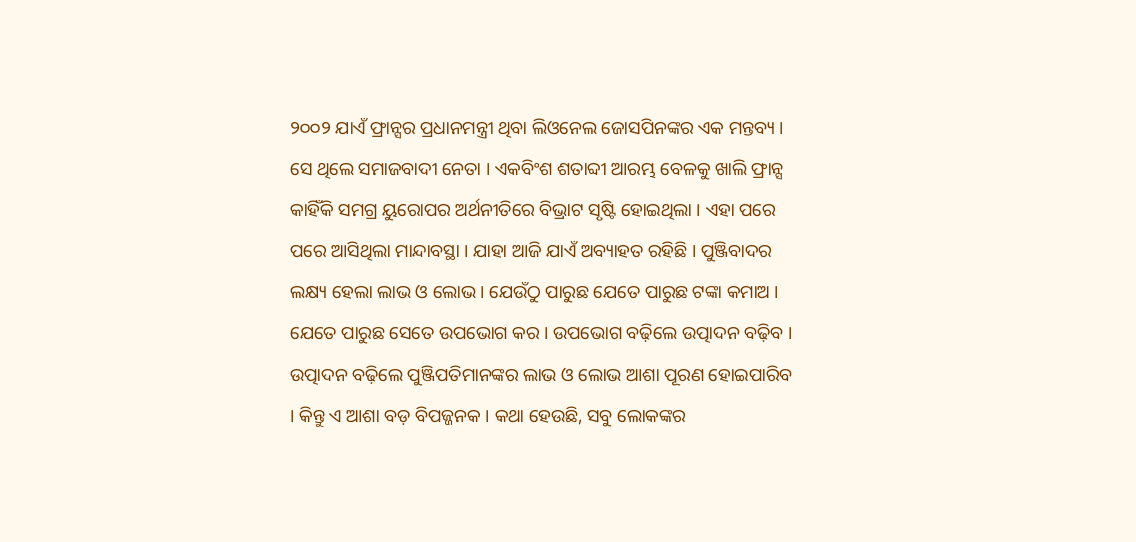୨୦୦୨ ଯାଏଁ ଫ୍ରାନ୍ସର ପ୍ରଧାନମନ୍ତ୍ରୀ ଥିବା ଲିଓନେଲ ଜୋସପିନଙ୍କର ଏକ ମନ୍ତବ୍ୟ । ସେ ଥିଲେ ସମାଜବାଦୀ ନେତା । ଏକବିଂଶ ଶତାବ୍ଦୀ ଆରମ୍ଭ ବେଳକୁ ଖାଲି ଫ୍ରାନ୍ସ କାହିଁକି ସମଗ୍ର ୟୁରୋପର ଅର୍ଥନୀତିରେ ବିଭ୍ରାଟ ସୃଷ୍ଟି ହୋଇଥିଲା । ଏହା ପରେ ପରେ ଆସିଥିଲା ମାନ୍ଦାବସ୍ଥା । ଯାହା ଆଜି ଯାଏଁ ଅବ୍ୟାହତ ରହିଛି । ପୁଞ୍ଜିବାଦର ଲକ୍ଷ୍ୟ ହେଲା ଲାଭ ଓ ଲୋଭ । ଯେଉଁଠୁ ପାରୁଛ ଯେତେ ପାରୁଛ ଟଙ୍କା କମାଅ । ଯେତେ ପାରୁଛ ସେତେ ଉପଭୋଗ କର । ଉପଭୋଗ ବଢ଼ିଲେ ଉତ୍ପାଦନ ବଢ଼ିବ । ଉତ୍ପାଦନ ବଢ଼ିଲେ ପୁଞ୍ଜିପତିମାନଙ୍କର ଲାଭ ଓ ଲୋଭ ଆଶା ପୂରଣ ହୋଇପାରିବ । କିନ୍ତୁ ଏ ଆଶା ବଡ଼ ବିପଜ୍ଜନକ । କଥା ହେଉଛି, ସବୁ ଲୋକଙ୍କର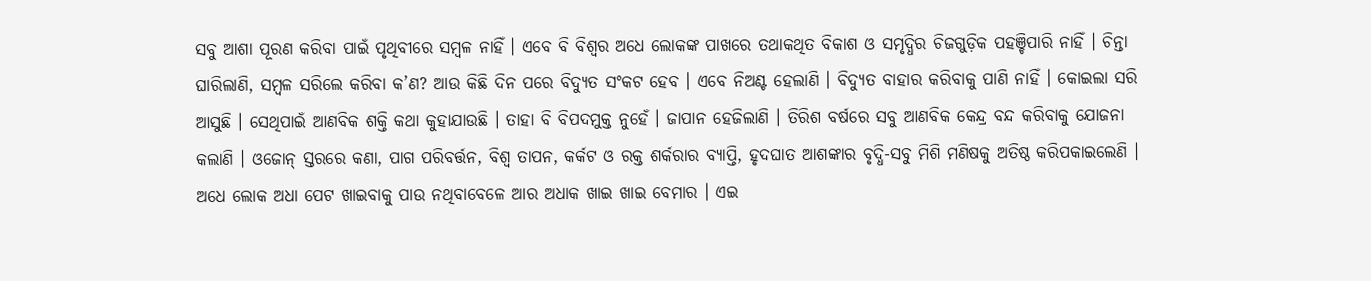ସବୁ ଆଶା ପୂରଣ କରିବା ପାଇଁ ପୃଥିବୀରେ ସମ୍ବଳ ନାହିଁ । ଏବେ ବି ବିଶ୍ୱର ଅଧେ ଲୋକଙ୍କ ପାଖରେ ତଥାକଥିତ ବିକାଶ ଓ ସମୃଦ୍ଧିର ଚିଜଗୁଡ଼ିକ ପହଞ୍ଚିପାରି ନାହିଁ । ଚିନ୍ତା ଘାରିଲାଣି, ସମ୍ବଳ ସରିଲେ କରିବା କ’ଣ? ଆଉ କିଛି ଦିନ ପରେ ବିଦ୍ୟୁତ ସଂକଟ ହେବ । ଏବେ ନିଅଣ୍ଟ ହେଲାଣି । ବିଦ୍ୟୁତ ବାହାର କରିବାକୁ ପାଣି ନାହିଁ । କୋଇଲା ସରି ଆସୁଛି । ସେଥିପାଇଁ ଆଣବିକ ଶକ୍ତି କଥା କୁହାଯାଉଛି । ତାହା ବି ବିପଦମୁକ୍ତ ନୁହେଁ । ଜାପାନ ହେଜିଲାଣି । ତିରିଶ ବର୍ଷରେ ସବୁ ଆଣବିକ କେନ୍ଦ୍ର ବନ୍ଦ କରିବାକୁ ଯୋଜନା କଲାଣି । ଓଜୋନ୍‍ ସ୍ତରରେ କଣା, ପାଗ ପରିବର୍ତ୍ତନ, ବିଶ୍ୱ ତାପନ, କର୍କଟ ଓ ରକ୍ତ ଶର୍କରାର ବ୍ୟାପ୍ତି, ହୃଦଘାତ ଆଶଙ୍କାର ବୃଦ୍ଧି-ସବୁ ମିଶି ମଣିଷକୁ ଅତିଷ୍ଠ କରିପକାଇଲେଣି । ଅଧେ ଲୋକ ଅଧା ପେଟ ଖାଇବାକୁ ପାଉ ନଥିବାବେଳେ ଆର ଅଧାକ ଖାଇ ଖାଇ ବେମାର । ଏଇ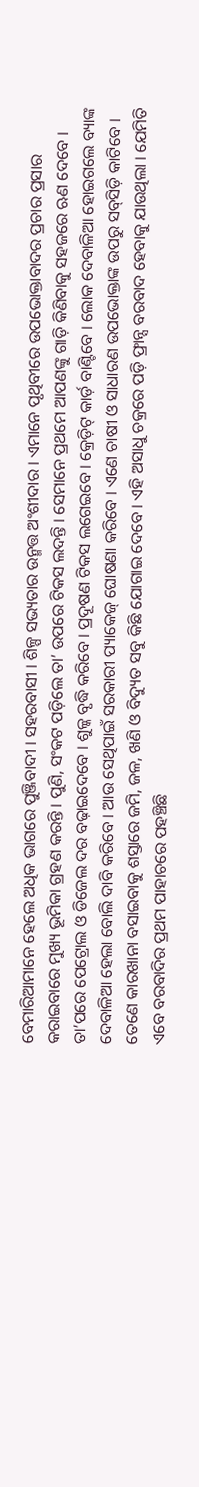ବେମାରିଆମାନେ ହେଲେ ଅଧିକ ଭାଗରେ ପୁଞ୍ଜିବାଦୀ । ସହରବାସୀ । ଶିଳ୍ପ ସଭ୍ୟତାର ଉନ୍ମତ୍ତ ଅଂଶୀଦାର । ଏମାନେ ପୃଥିବୀରେ ଉପଭୋକ୍ତାବାଦର ପ୍ରଚାର ପ୍ରସାର କରାଇବାରେ ମୁଖ୍ୟ ଭୂମିକା ଗ୍ରହଣ କରନ୍ତି । ପୁଣି, ସଂକଟ ପଡ଼ିଲେ ତା’ ଉପରେ ଟିକସ ଲଦନ୍ତି । ସେମାନେ ପ୍ରଥମେ ଆପଣଙ୍କୁ ଗାଡ଼ି କିଣିବାକୁ ସହଜରେ ଋଣ ଦେବେ । ତା’ପରେ ପେଟ୍ରୋଲ ଓ ଡିଜେଲ ଦର ବଢ଼ାଇଦେବେ । ଶୁଳ୍କ ବୃଦ୍ଧି କରିବେ । ପ୍ରଦୂଷଣ ଟିକସ ଲଗେଇବେ । କ୍ରେଡ଼ିଟ୍‍ କାର୍ଡ଼ ବାଣ୍ଟିବେ । ଲୋକ ଦେବାଳିଆ ହୋଇଗଲେ ବ୍ୟାଙ୍କ ଦେବାଳିଆ ହେଲା ବୋଲି ଦାବି କରିବେ । ଆଉ ସେଥିପାଇଁ ସରକାରୀ ପ୍ୟାକେଜ୍‍ ଘୋଷଣା କରିବେ । ଏଣେ ଚାଷୀ ଓ ସାଧାରଣ ଉପଭୋକ୍ତାଙ୍କ ଉପରୁ ସବ୍‍ସିଡ଼ି କାଟିବେ । ତେଣେ କାରଖାନା ବସାଇବାକୁ ଶସ୍ତାରେ ଜମି, ଜଳ, ଖଣି ଓ ବିଦ୍ୟୁତ ସବୁ କିଛି ଯୋଗାଇ ଦେବେ । ଏହି ଅସାଧୁ ଚକ୍ରରେ ପଡ଼ି ଫ୍ରାନ୍ସ ବରବାଦ ହେବାକୁ ଯାଉଥିଲା । ଯେମିତି ଏବେ ବରବାଦିର ପ୍ରଥମ ପାହାଚରେ ପହଞ୍ଚିଛି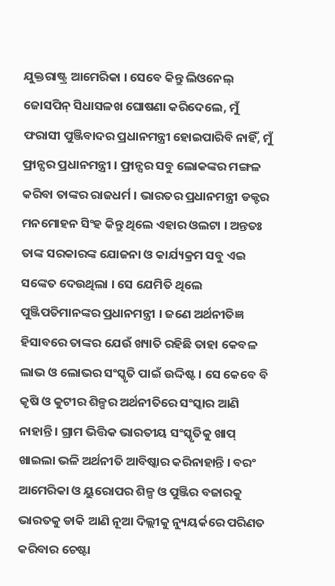ଯୁକ୍ତରାଷ୍ଟ୍ର ଆମେରିକା । ସେବେ କିନ୍ତୁ ଲିଓନେଲ୍‍ ଜୋସପିନ୍‍ ସିଧାସଳଖ ଘୋଷଣା କରିଦେଲେ, ମୁଁ ଫରାସୀ ପୁଞ୍ଜିବାଦର ପ୍ରଧାନମନ୍ତ୍ରୀ ହୋଇପାରିବି ନାହିଁ, ମୁଁ ଫ୍ରାନ୍ସର ପ୍ରଧାନମନ୍ତ୍ରୀ । ଫ୍ରାନ୍ସର ସବୁ ଲୋକଙ୍କର ମଙ୍ଗଳ କରିବା ତାଙ୍କର ରାଜଧର୍ମ । ଭାରତର ପ୍ରଧାନମନ୍ତ୍ରୀ ଡକ୍ଟର ମନମୋହନ ସିଂହ କିନ୍ତୁ ଥିଲେ ଏହାର ଓଲଟା । ଅନ୍ତତଃ ତାଙ୍କ ସରକାରଙ୍କ ଯୋଜନା ଓ କାର୍ଯ୍ୟକ୍ରମ ସବୁ ଏଇ ସଙ୍କେତ ଦେଉଥିଲା । ସେ ଯେମିତି ଥିଲେ ପୁଞ୍ଜିପତିମାନଙ୍କର ପ୍ରଧାନମନ୍ତ୍ରୀ । ଜଣେ ଅର୍ଥନୀତିଜ୍ଞ ହିସାବରେ ତାଙ୍କର ଯେଉଁ ଖ୍ୟାତି ରହିଛି ତାହା କେବଳ ଲାଭ ଓ ଲୋଭର ସଂସ୍କୃତି ପାଇଁ ଉଦ୍ଦିଷ୍ଟ । ସେ କେବେ ବି କୃଷି ଓ କୁଟୀର ଶିଳ୍ପର ଅର୍ଥନୀତିରେ ସଂସ୍କାର ଆଣି ନାହାନ୍ତି । ଗ୍ରାମ ଭିତ୍ତିକ ଭାରତୀୟ ସଂସ୍କୃତିକୁ ଖାପ୍‍ ଖାଇଲା ଭଳି ଅର୍ଥନୀତି ଆବିଷ୍କାର କରିନାହାନ୍ତି । ବରଂ ଆମେରିକା ଓ ୟୁରୋପର ଶିଳ୍ପ ଓ ପୁଞ୍ଜିର ବଜାରକୁ ଭାରତକୁ ଡାକି ଆଣି ନୂଆ ଦିଲ୍ଲୀକୁ ନ୍ୟୁୟର୍କରେ ପରିଣତ କରିବାର ଚେଷ୍ଟା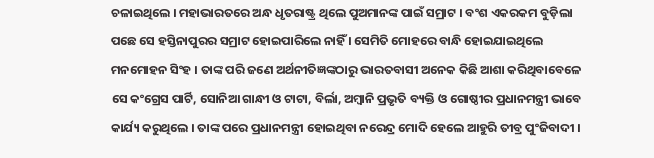ଚଳାଇଥିଲେ । ମହାଭାରତରେ ଅନ୍ଧ ଧୃତରାଷ୍ଟ୍ର ଥିଲେ ପୁଅମାନଙ୍କ ପାଇଁ ସମ୍ରାଟ । ବଂଶ ଏକରକମ ବୁଡ଼ିଲା ପଛେ ସେ ହସ୍ତିନାପୁରର ସମ୍ରାଟ ହୋଇପାରିଲେ ନାହିଁ । ସେମିତି ମୋହରେ ବାନ୍ଧି ହୋଇଯାଇଥିଲେ ମନମୋହନ ସିଂହ । ତାଙ୍କ ପରି ଜଣେ ଅର୍ଥନୀତିଜ୍ଞଙ୍କଠାରୁ ଭାରତବାସୀ ଅନେକ କିଛି ଆଶା କରିଥିବାବେଳେ ସେ କଂଗ୍ରେସ ପାର୍ଟି, ସୋନିଆ ଗାନ୍ଧୀ ଓ ଟାଟା, ବିର୍ଲା, ଅମ୍ବାନି ପ୍ରଭୃତି ବ୍ୟକ୍ତି ଓ ଗୋଷ୍ଠୀର ପ୍ରଧାନମନ୍ତ୍ରୀ ଭାବେ କାର୍ଯ୍ୟ କରୁଥିଲେ । ତାଙ୍କ ପରେ ପ୍ରଧାନମନ୍ତ୍ରୀ ହୋଇଥିବା ନରେନ୍ଦ୍ର ମୋଦି ହେଲେ ଆହୁରି ତୀବ୍ର ପୁଂଜିବାଦୀ ।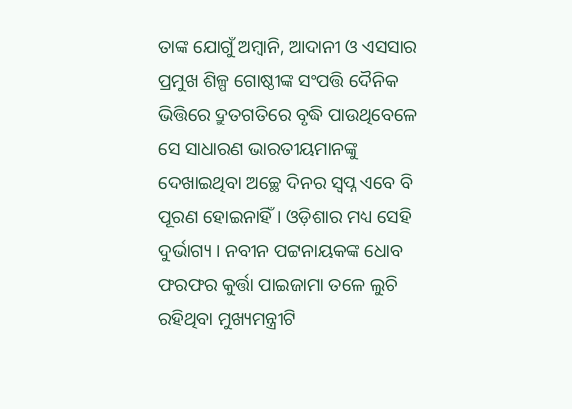ତାଙ୍କ ଯୋଗୁଁ ଅମ୍ବାନି, ଆଦାନୀ ଓ ଏସସାର ପ୍ରମୁଖ ଶିଳ୍ପ ଗୋଷ୍ଠୀଙ୍କ ସଂପତ୍ତି ଦୈନିକ ଭିତ୍ତିରେ ଦ୍ରୁତଗତିରେ ବୃଦ୍ଧି ପାଉଥିବେଳେ ସେ ସାଧାରଣ ଭାରତୀୟମାନଙ୍କୁ ଦେଖାଇଥିବା ଅଚ୍ଛେ ଦିନର ସ୍ୱପ୍ନ ଏବେ ବି ପୂରଣ ହୋଇନାହିଁ । ଓଡ଼ିଶାର ମଧ୍ୟ ସେହି ଦୁର୍ଭାଗ୍ୟ । ନବୀନ ପଟ୍ଟନାୟକଙ୍କ ଧୋବ ଫରଫର କୁର୍ତ୍ତା ପାଇଜାମା ତଳେ ଲୁଚି ରହିଥିବା ମୁଖ୍ୟମନ୍ତ୍ରୀଟି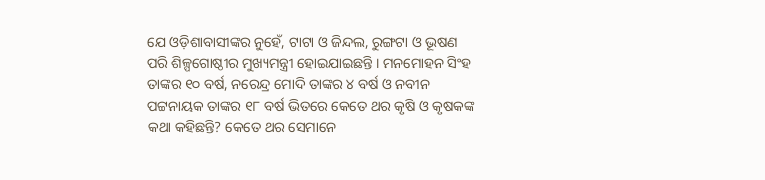ଯେ ଓଡ଼ିଶାବାସୀଙ୍କର ନୁହେଁ, ଟାଟା ଓ ଜିନ୍ଦଲ, ରୁଙ୍ଗଟା ଓ ଭୂଷଣ ପରି ଶିଳ୍ପଗୋଷ୍ଠୀର ମୁଖ୍ୟମନ୍ତ୍ରୀ ହୋଇଯାଇଛନ୍ତି । ମନମୋହନ ସିଂହ ତାଙ୍କର ୧୦ ବର୍ଷ, ନରେନ୍ଦ୍ର ମୋଦି ତାଙ୍କର ୪ ବର୍ଷ ଓ ନବୀନ ପଟ୍ଟନାୟକ ତାଙ୍କର ୧୮ ବର୍ଷ ଭିତରେ କେତେ ଥର କୃଷି ଓ କୃଷକଙ୍କ କଥା କହିଛନ୍ତି? କେତେ ଥର ସେମାନେ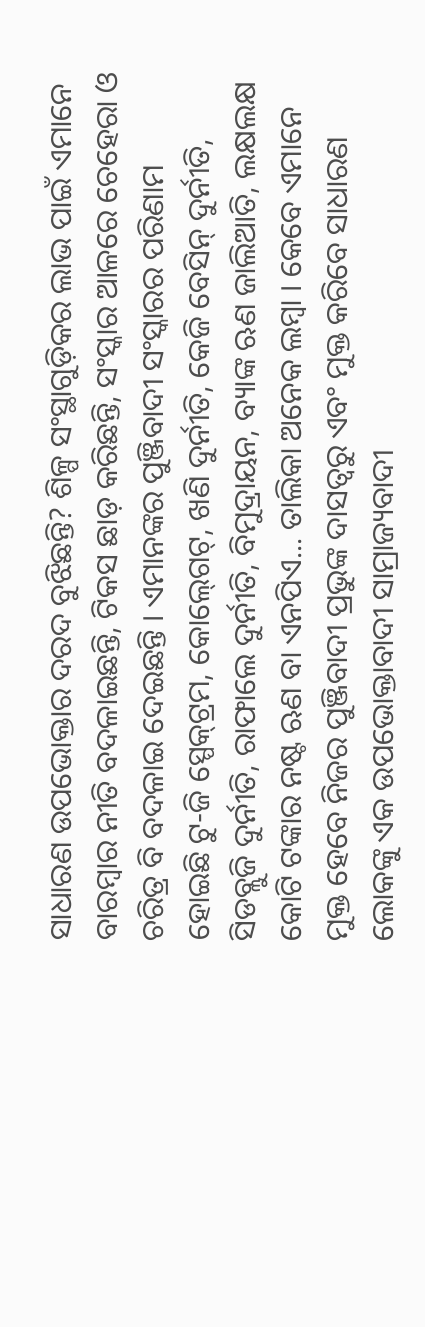ସାଧାରଣ ଉପଭୋକ୍ତାର ଦରଦ ବୁଝିଛନ୍ତି? ଶିଳ୍ପ ସଂସ୍ଥାଗୁଡ଼ିକର ଲାଭ ପାଇଁ ଏମାନେ ବାରମ୍ବାର ନୀତି ବଦଳାଇଛନ୍ତି, ଟିକସ ଛାଡ଼ କରିଛନ୍ତି, ସଂସ୍କାର ଆଳରେ ଚେହେରା ଓ ଚରିତ୍ର ବି ବଦଳାଇ ଦେଇଛନ୍ତି । ଏମାନଙ୍କର ପୁଞ୍ଜିବାଦୀ ସଂସ୍କାରର ପରିଣାମ ହୋଇଛି ଟୁ-ଜି ସ୍ପେକ୍‍ଟ୍ରମ, କୋଲ୍‍ଗେଟ୍‍, ଖଣି ଦୁର୍ନୀତି, କେଜି ବେସିନ୍‍ ଦୁର୍ନୀତି, ସିଡବ୍ଲୁଜି ଦୁର୍ନୀତି, ରାଫାଲେ ଦୁର୍ନୀତି, ବିମୁଦ୍ରାୟନ, ବ୍ୟାଙ୍କ ଋଣ ଜାଲିଆତି, ଲକ୍ଷଲକ୍ଷ କୋଟି ଟଙ୍କାର ନଷ୍ଟ ଋଣ ବା ଏନପିଏ... ତାଲିକା ଅନେକ ଲମ୍ବା । କେବେ ଏମାନେ ମୁକ୍ତ ହେବେ ନିଜର ପୁଞ୍ଜିବାଦୀ ପ୍ରଭୁଙ୍କ ଦାସତ୍ୱରୁ ଏବଂ ମୁକ୍ତ କରିବେ ସାଧାରଣ ଲୋକଙ୍କୁ ଏକ ଉପଭୋକ୍ତାବାଦୀ ସାମ୍ରାଜ୍ୟବାଦୀ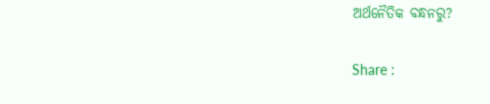ଅର୍ଥନୈତିକ ବନ୍ଧନରୁ?

Share :